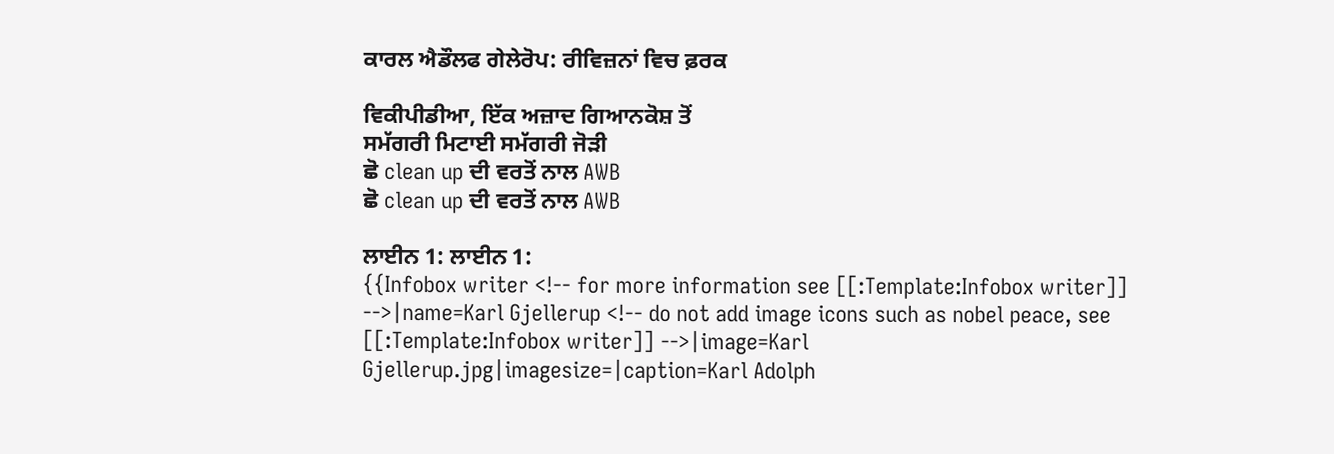ਕਾਰਲ ਐਡੌਲਫ ਗੇਲੇਰੋਪ: ਰੀਵਿਜ਼ਨਾਂ ਵਿਚ ਫ਼ਰਕ

ਵਿਕੀਪੀਡੀਆ, ਇੱਕ ਅਜ਼ਾਦ ਗਿਆਨਕੋਸ਼ ਤੋਂ
ਸਮੱਗਰੀ ਮਿਟਾਈ ਸਮੱਗਰੀ ਜੋੜੀ
ਛੋ clean up ਦੀ ਵਰਤੋਂ ਨਾਲ AWB
ਛੋ clean up ਦੀ ਵਰਤੋਂ ਨਾਲ AWB

ਲਾਈਨ 1: ਲਾਈਨ 1:
{{Infobox writer <!-- for more information see [[:Template:Infobox writer]] -->|name=Karl Gjellerup <!-- do not add image icons such as nobel peace, see [[:Template:Infobox writer]] -->|image=Karl Gjellerup.jpg|imagesize=|caption=Karl Adolph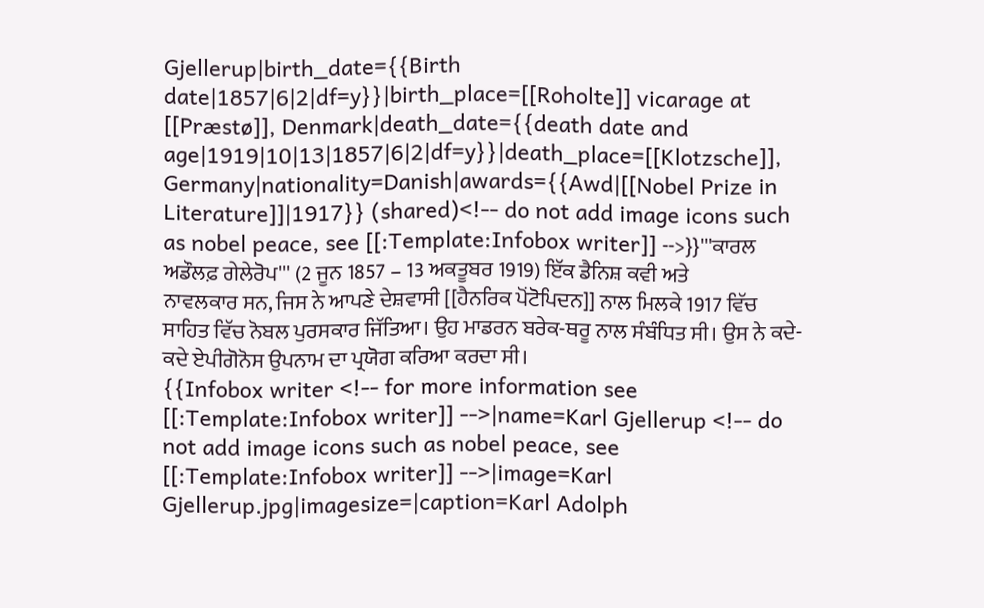Gjellerup|birth_date={{Birth date|1857|6|2|df=y}}|birth_place=[[Roholte]] vicarage at [[Præstø]], Denmark|death_date={{death date and age|1919|10|13|1857|6|2|df=y}}|death_place=[[Klotzsche]], Germany|nationality=Danish|awards={{Awd|[[Nobel Prize in Literature]]|1917}} (shared)<!-- do not add image icons such as nobel peace, see [[:Template:Infobox writer]] -->}}'''ਕਾਰਲ ਅਡੌਲਫ਼ ਗੇਲੇਰੋਪ''' (2 ਜੂਨ 1857 – 13 ਅਕਤੂਬਰ 1919) ਇੱਕ ਡੈਨਿਸ਼ ਕਵੀ ਅਤੇ ਨਾਵਲਕਾਰ ਸਨ, ਜਿਸ ਨੇ ਆਪਣੇ ਦੇਸ਼ਵਾਸੀ [[ਹੈਨਰਿਕ ਪੋਂਟੋਪਿਦਨ]] ਨਾਲ ਮਿਲਕੇ 1917 ਵਿੱਚ ਸਾਹਿਤ ਵਿੱਚ ਨੋਬਲ ਪੁਰਸਕਾਰ ਜਿੱਤਿਆ। ਉਹ ਮਾਡਰਨ ਬਰੇਕ-ਥਰੂ ਨਾਲ ਸੰਬੰਧਿਤ ਸੀ। ਉਸ ਨੇ ਕਦੇ-ਕਦੇ ਏਪੀਗੋਨੋਸ ਉਪਨਾਮ ਦਾ ਪ੍ਰਯੋਗ ਕਰਿਆ ਕਰਦਾ ਸੀ।
{{Infobox writer <!-- for more information see [[:Template:Infobox writer]] -->|name=Karl Gjellerup <!-- do not add image icons such as nobel peace, see [[:Template:Infobox writer]] -->|image=Karl Gjellerup.jpg|imagesize=|caption=Karl Adolph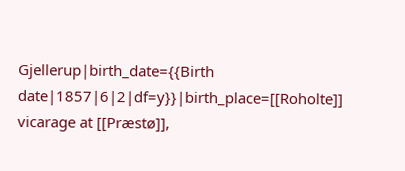Gjellerup|birth_date={{Birth date|1857|6|2|df=y}}|birth_place=[[Roholte]] vicarage at [[Præstø]],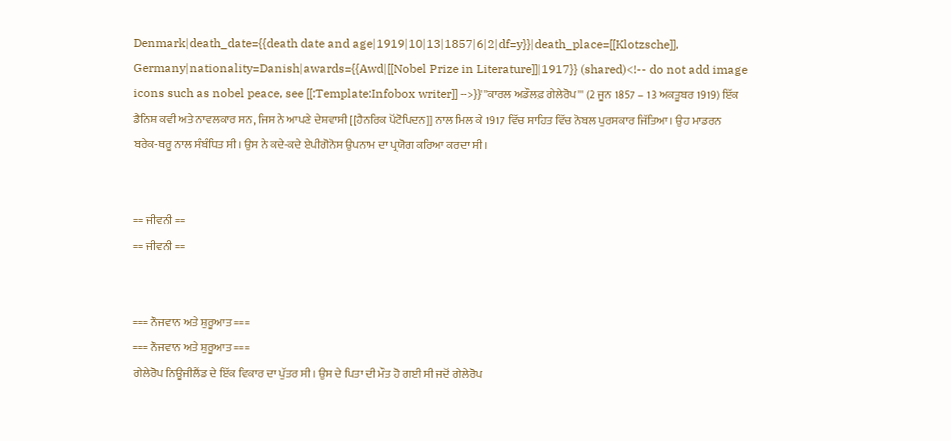Denmark|death_date={{death date and age|1919|10|13|1857|6|2|df=y}}|death_place=[[Klotzsche]], Germany|nationality=Danish|awards={{Awd|[[Nobel Prize in Literature]]|1917}} (shared)<!-- do not add image icons such as nobel peace, see [[:Template:Infobox writer]] -->}}'''ਕਾਰਲ ਅਡੌਲਫ਼ ਗੇਲੇਰੋਪ''' (2 ਜੂਨ 1857 – 13 ਅਕਤੂਬਰ 1919) ਇੱਕ ਡੈਨਿਸ਼ ਕਵੀ ਅਤੇ ਨਾਵਲਕਾਰ ਸਨ, ਜਿਸ ਨੇ ਆਪਣੇ ਦੇਸ਼ਵਾਸੀ [[ਹੈਨਰਿਕ ਪੋਂਟੋਪਿਦਨ]] ਨਾਲ ਮਿਲ ਕੇ 1917 ਵਿੱਚ ਸਾਹਿਤ ਵਿੱਚ ਨੋਬਲ ਪੁਰਸਕਾਰ ਜਿੱਤਿਆ। ਉਹ ਮਾਡਰਨ ਬਰੇਕ-ਥਰੂ ਨਾਲ ਸੰਬੰਧਿਤ ਸੀ। ਉਸ ਨੇ ਕਦੇ-ਕਦੇ ਏਪੀਗੋਨੋਸ ਉਪਨਾਮ ਦਾ ਪ੍ਰਯੋਗ ਕਰਿਆ ਕਰਦਾ ਸੀ।


== ਜੀਵਨੀ ==
== ਜੀਵਨੀ ==


=== ਨੌਜਵਾਨ ਅਤੇ ਸ਼ੁਰੂਆਤ ===
=== ਨੌਜਵਾਨ ਅਤੇ ਸ਼ੁਰੂਆਤ ===
ਗੇਲੇਰੋਪ ਨਿਊਜੀਲੈਂਡ ਦੇ ਇੱਕ ਵਿਕਾਰ ਦਾ ਪੁੱਤਰ ਸੀ। ਉਸ ਦੇ ਪਿਤਾ ਦੀ ਮੌਤ ਹੋ ਗਈ ਸੀ ਜਦੋਂ ਗੇਲੇਰੋਪ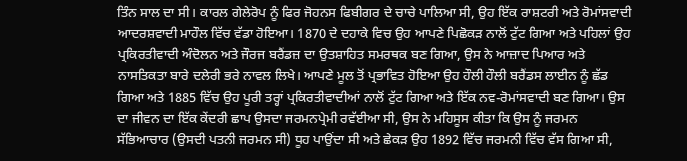ਤਿੰਨ ਸਾਲ ਦਾ ਸੀ। ਕਾਰਲ ਗੇਲੇਰੋਪ ਨੂੰ ਫਿਰ ਜੋਹਨਸ ਫਿਬੀਗਰ ਦੇ ਚਾਚੇ ਪਾਲਿਆ ਸੀ, ਉਹ ਇੱਕ ਰਾਸ਼ਟਰੀ ਅਤੇ ਰੋਮਾਂਸਵਾਦੀ ਆਦਰਸ਼ਵਾਦੀ ਮਾਹੌਲ ਵਿੱਚ ਵੱਡਾ ਹੋਇਆ। 1870 ਦੇ ਦਹਾਕੇ ਵਿਚ ਉਹ ਆਪਣੇ ਪਿਛੋਕੜ ਨਾਲੋਂ ਟੁੱਟ ਗਿਆ ਅਤੇ ਪਹਿਲਾਂ ਉਹ ਪ੍ਰਕਿਰਤੀਵਾਦੀ ਅੰਦੋਲਨ ਅਤੇ ਜੌਰਜ ਬਰੈਂਡਜ਼ ਦਾ ਉਤਸ਼ਾਹਿਤ ਸਮਰਥਕ ਬਣ ਗਿਆ, ਉਸ ਨੇ ਆਜ਼ਾਦ ਪਿਆਰ ਅਤੇ ਨਾਸਤਿਕਤਾ ਬਾਰੇ ਦਲੇਰੀ ਭਰੇ ਨਾਵਲ ਲਿਖੇ। ਆਪਣੇ ਮੂਲ ਤੋਂ ਪ੍ਰਭਾਵਿਤ ਹੋਇਆ ਉਹ ਹੌਲੀ ਹੌਲੀ ਬਰੈਂਡਸ ਲਾਈਨ ਨੂੰ ਛੱਡ ਗਿਆ ਅਤੇ 1885 ਵਿੱਚ ਉਹ ਪੂਰੀ ਤਰ੍ਹਾਂ ਪ੍ਰਕਿਰਤੀਵਾਦੀਆਂ ਨਾਲੋਂ ਟੁੱਟ ਗਿਆ ਅਤੇ ਇੱਕ ਨਵ-ਰੋਮਾਂਸਵਾਦੀ ਬਣ ਗਿਆ। ਉਸ ਦਾ ਜੀਵਨ ਦਾ ਇੱਕ ਕੇਂਦਰੀ ਛਾਪ ਉਸਦਾ ਜਰਮਨਪ੍ਰੇਮੀ ਰਵੱਈਆ ਸੀ, ਉਸ ਨੇ ਮਹਿਸੂਸ ਕੀਤਾ ਕਿ ਉਸ ਨੂੰ ਜਰਮਨ ਸੱਭਿਆਚਾਰ (ਉਸਦੀ ਪਤਨੀ ਜਰਮਨ ਸੀ) ਧੂਹ ਪਾਉਂਦਾ ਸੀ ਅਤੇ ਛੇਕੜ ਉਹ 1892 ਵਿੱਚ ਜਰਮਨੀ ਵਿੱਚ ਵੱਸ ਗਿਆ ਸੀ,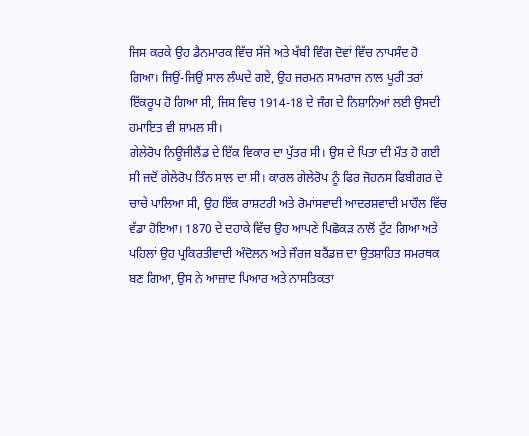ਜਿਸ ਕਰਕੇ ਉਹ ਡੈਨਮਾਰਕ ਵਿੱਚ ਸੱਜੇ ਅਤੇ ਖੱਬੀ ਵਿੰਗ ਦੋਵਾਂ ਵਿੱਚ ਨਾਪਸੰਦ ਹੋ ਗਿਆ। ਜਿਉਂ-ਜਿਉਂ ਸਾਲ ਲੰਘਦੇ ਗਏ, ਉਹ ਜਰਮਨ ਸਾਮਰਾਜ ਨਾਲ ਪੂਰੀ ਤਰਾਂ ਇੱਕਰੂਪ ਹੋ ਗਿਆ ਸੀ, ਜਿਸ ਵਿਚ 1914-18 ਦੇ ਜੰਗ ਦੇ ਨਿਸ਼ਾਨਿਆਂ ਲਈ ਉਸਦੀ ਹਮਾਇਤ ਵੀ ਸ਼ਾਮਲ ਸੀ।
ਗੇਲੇਰੋਪ ਨਿਊਜੀਲੈਂਡ ਦੇ ਇੱਕ ਵਿਕਾਰ ਦਾ ਪੁੱਤਰ ਸੀ। ਉਸ ਦੇ ਪਿਤਾ ਦੀ ਮੌਤ ਹੋ ਗਈ ਸੀ ਜਦੋਂ ਗੇਲੇਰੋਪ ਤਿੰਨ ਸਾਲ ਦਾ ਸੀ। ਕਾਰਲ ਗੇਲੇਰੋਪ ਨੂੰ ਫਿਰ ਜੋਹਨਸ ਫਿਬੀਗਰ ਦੇ ਚਾਚੇ ਪਾਲਿਆ ਸੀ, ਉਹ ਇੱਕ ਰਾਸ਼ਟਰੀ ਅਤੇ ਰੋਮਾਂਸਵਾਦੀ ਆਦਰਸ਼ਵਾਦੀ ਮਾਹੌਲ ਵਿੱਚ ਵੱਡਾ ਹੋਇਆ। 1870 ਦੇ ਦਹਾਕੇ ਵਿੱਚ ਉਹ ਆਪਣੇ ਪਿਛੋਕੜ ਨਾਲੋਂ ਟੁੱਟ ਗਿਆ ਅਤੇ ਪਹਿਲਾਂ ਉਹ ਪ੍ਰਕਿਰਤੀਵਾਦੀ ਅੰਦੋਲਨ ਅਤੇ ਜੌਰਜ ਬਰੈਂਡਜ਼ ਦਾ ਉਤਸ਼ਾਹਿਤ ਸਮਰਥਕ ਬਣ ਗਿਆ, ਉਸ ਨੇ ਆਜ਼ਾਦ ਪਿਆਰ ਅਤੇ ਨਾਸਤਿਕਤਾ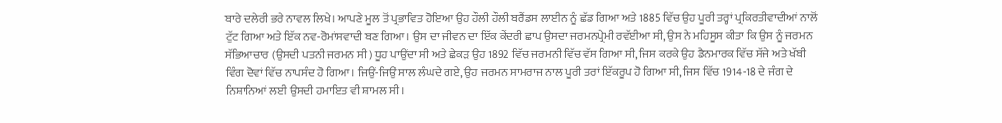ਬਾਰੇ ਦਲੇਰੀ ਭਰੇ ਨਾਵਲ ਲਿਖੇ। ਆਪਣੇ ਮੂਲ ਤੋਂ ਪ੍ਰਭਾਵਿਤ ਹੋਇਆ ਉਹ ਹੌਲੀ ਹੌਲੀ ਬਰੈਂਡਸ ਲਾਈਨ ਨੂੰ ਛੱਡ ਗਿਆ ਅਤੇ 1885 ਵਿੱਚ ਉਹ ਪੂਰੀ ਤਰ੍ਹਾਂ ਪ੍ਰਕਿਰਤੀਵਾਦੀਆਂ ਨਾਲੋਂ ਟੁੱਟ ਗਿਆ ਅਤੇ ਇੱਕ ਨਵ-ਰੋਮਾਂਸਵਾਦੀ ਬਣ ਗਿਆ। ਉਸ ਦਾ ਜੀਵਨ ਦਾ ਇੱਕ ਕੇਂਦਰੀ ਛਾਪ ਉਸਦਾ ਜਰਮਨਪ੍ਰੇਮੀ ਰਵੱਈਆ ਸੀ, ਉਸ ਨੇ ਮਹਿਸੂਸ ਕੀਤਾ ਕਿ ਉਸ ਨੂੰ ਜਰਮਨ ਸੱਭਿਆਚਾਰ (ਉਸਦੀ ਪਤਨੀ ਜਰਮਨ ਸੀ) ਧੂਹ ਪਾਉਂਦਾ ਸੀ ਅਤੇ ਛੇਕੜ ਉਹ 1892 ਵਿੱਚ ਜਰਮਨੀ ਵਿੱਚ ਵੱਸ ਗਿਆ ਸੀ, ਜਿਸ ਕਰਕੇ ਉਹ ਡੈਨਮਾਰਕ ਵਿੱਚ ਸੱਜੇ ਅਤੇ ਖੱਬੀ ਵਿੰਗ ਦੋਵਾਂ ਵਿੱਚ ਨਾਪਸੰਦ ਹੋ ਗਿਆ। ਜਿਉਂ-ਜਿਉਂ ਸਾਲ ਲੰਘਦੇ ਗਏ, ਉਹ ਜਰਮਨ ਸਾਮਰਾਜ ਨਾਲ ਪੂਰੀ ਤਰਾਂ ਇੱਕਰੂਪ ਹੋ ਗਿਆ ਸੀ, ਜਿਸ ਵਿੱਚ 1914-18 ਦੇ ਜੰਗ ਦੇ ਨਿਸ਼ਾਨਿਆਂ ਲਈ ਉਸਦੀ ਹਮਾਇਤ ਵੀ ਸ਼ਾਮਲ ਸੀ।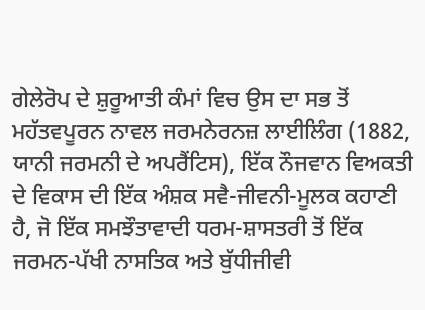ਗੇਲੇਰੋਪ ਦੇ ਸ਼ੁਰੂਆਤੀ ਕੰਮਾਂ ਵਿਚ ਉਸ ਦਾ ਸਭ ਤੋਂ ਮਹੱਤਵਪੂਰਨ ਨਾਵਲ ਜਰਮਨੇਰਨਜ਼ ਲਾਈਲਿੰਗ (1882, ਯਾਨੀ ਜਰਮਨੀ ਦੇ ਅਪਰੈਂਟਿਸ), ਇੱਕ ਨੌਜਵਾਨ ਵਿਅਕਤੀ ਦੇ ਵਿਕਾਸ ਦੀ ਇੱਕ ਅੰਸ਼ਕ ਸਵੈ-ਜੀਵਨੀ-ਮੂਲਕ ਕਹਾਣੀ ਹੈ, ਜੋ ਇੱਕ ਸਮਝੌਤਾਵਾਦੀ ਧਰਮ-ਸ਼ਾਸਤਰੀ ਤੋਂ ਇੱਕ ਜਰਮਨ-ਪੱਖੀ ਨਾਸਤਿਕ ਅਤੇ ਬੁੱਧੀਜੀਵੀ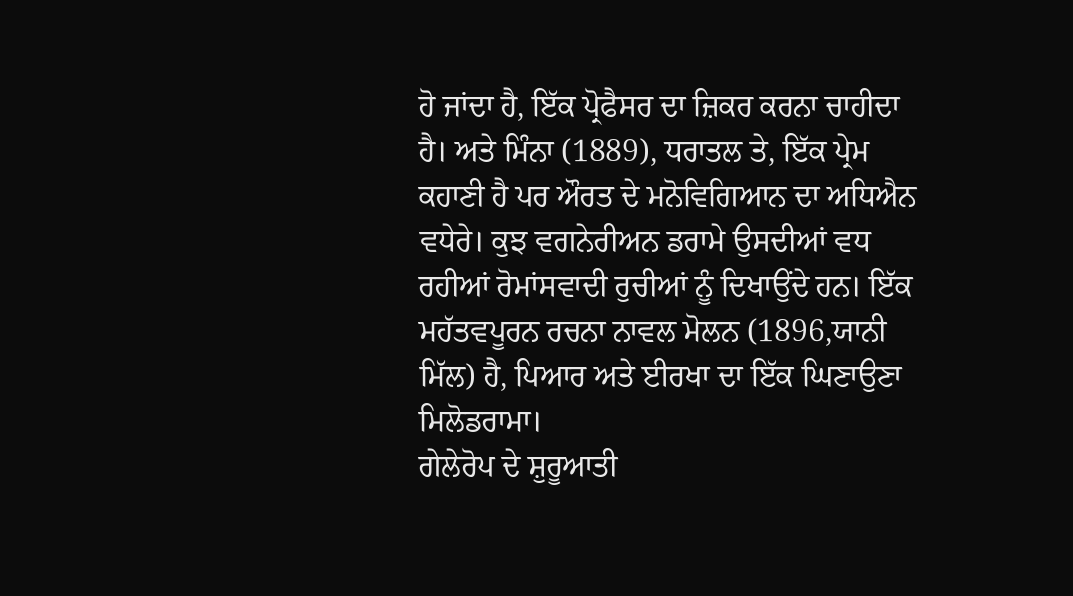ਹੋ ਜਾਂਦਾ ਹੈ, ਇੱਕ ਪ੍ਰੋਫੈਸਰ ਦਾ ਜ਼ਿਕਰ ਕਰਨਾ ਚਾਹੀਦਾ ਹੈ। ਅਤੇ ਮਿੰਨਾ (1889), ਧਰਾਤਲ ਤੇ, ਇੱਕ ਪ੍ਰੇਮ ਕਹਾਣੀ ਹੈ ਪਰ ਔਰਤ ਦੇ ਮਨੋਵਿਗਿਆਨ ਦਾ ਅਧਿਐਨ ਵਧੇਰੇ। ਕੁਝ ਵਗਨੇਰੀਅਨ ਡਰਾਮੇ ਉਸਦੀਆਂ ਵਧ ਰਹੀਆਂ ਰੋਮਾਂਸਵਾਦੀ ਰੁਚੀਆਂ ਨੂੰ ਦਿਖਾਉਂਦੇ ਹਨ। ਇੱਕ ਮਹੱਤਵਪੂਰਨ ਰਚਨਾ ਨਾਵਲ ਮੋਲਨ (1896,ਯਾਨੀ ਮਿੱਲ) ਹੈ, ਪਿਆਰ ਅਤੇ ਈਰਖਾ ਦਾ ਇੱਕ ਘਿਣਾਉਣਾ ਮਿਲੋਡਰਾਮਾ।
ਗੇਲੇਰੋਪ ਦੇ ਸ਼ੁਰੂਆਤੀ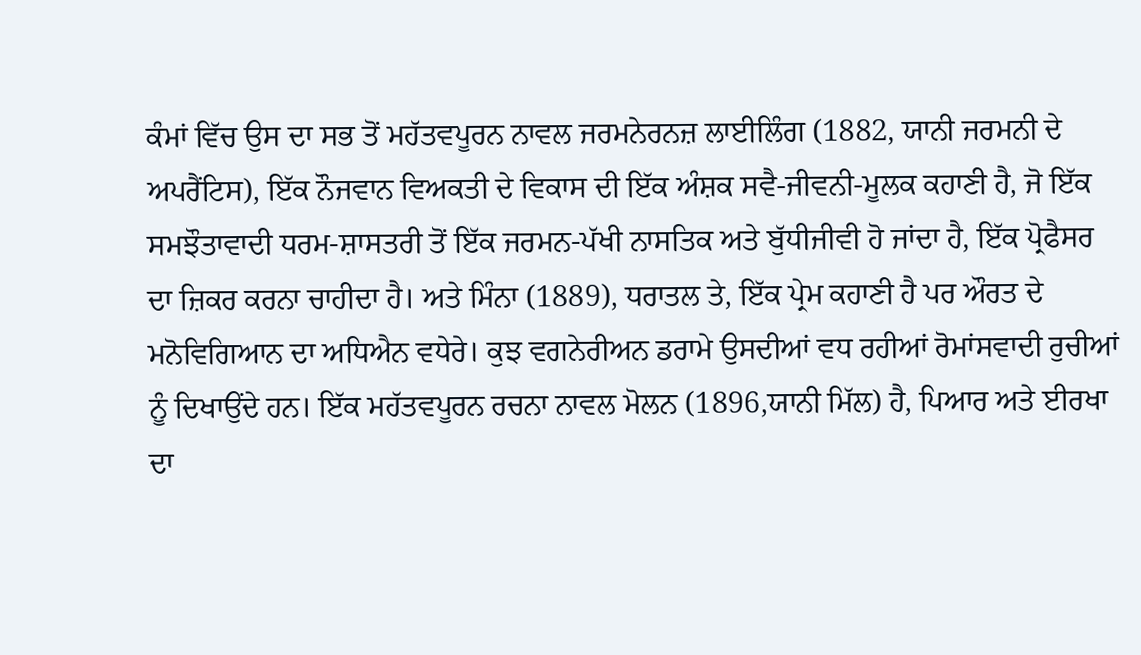ਕੰਮਾਂ ਵਿੱਚ ਉਸ ਦਾ ਸਭ ਤੋਂ ਮਹੱਤਵਪੂਰਨ ਨਾਵਲ ਜਰਮਨੇਰਨਜ਼ ਲਾਈਲਿੰਗ (1882, ਯਾਨੀ ਜਰਮਨੀ ਦੇ ਅਪਰੈਂਟਿਸ), ਇੱਕ ਨੌਜਵਾਨ ਵਿਅਕਤੀ ਦੇ ਵਿਕਾਸ ਦੀ ਇੱਕ ਅੰਸ਼ਕ ਸਵੈ-ਜੀਵਨੀ-ਮੂਲਕ ਕਹਾਣੀ ਹੈ, ਜੋ ਇੱਕ ਸਮਝੌਤਾਵਾਦੀ ਧਰਮ-ਸ਼ਾਸਤਰੀ ਤੋਂ ਇੱਕ ਜਰਮਨ-ਪੱਖੀ ਨਾਸਤਿਕ ਅਤੇ ਬੁੱਧੀਜੀਵੀ ਹੋ ਜਾਂਦਾ ਹੈ, ਇੱਕ ਪ੍ਰੋਫੈਸਰ ਦਾ ਜ਼ਿਕਰ ਕਰਨਾ ਚਾਹੀਦਾ ਹੈ। ਅਤੇ ਮਿੰਨਾ (1889), ਧਰਾਤਲ ਤੇ, ਇੱਕ ਪ੍ਰੇਮ ਕਹਾਣੀ ਹੈ ਪਰ ਔਰਤ ਦੇ ਮਨੋਵਿਗਿਆਨ ਦਾ ਅਧਿਐਨ ਵਧੇਰੇ। ਕੁਝ ਵਗਨੇਰੀਅਨ ਡਰਾਮੇ ਉਸਦੀਆਂ ਵਧ ਰਹੀਆਂ ਰੋਮਾਂਸਵਾਦੀ ਰੁਚੀਆਂ ਨੂੰ ਦਿਖਾਉਂਦੇ ਹਨ। ਇੱਕ ਮਹੱਤਵਪੂਰਨ ਰਚਨਾ ਨਾਵਲ ਮੋਲਨ (1896,ਯਾਨੀ ਮਿੱਲ) ਹੈ, ਪਿਆਰ ਅਤੇ ਈਰਖਾ ਦਾ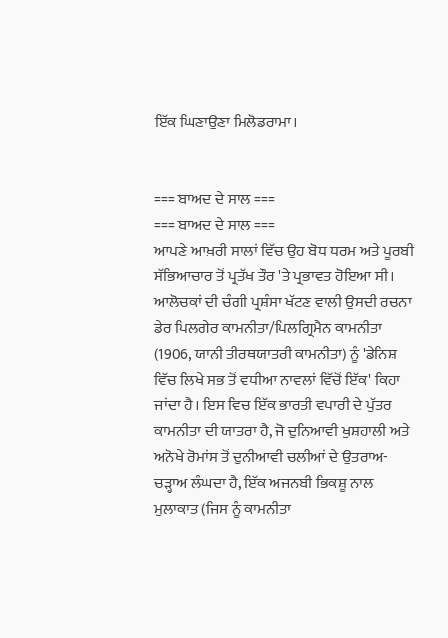ਇੱਕ ਘਿਣਾਉਣਾ ਮਿਲੋਡਰਾਮਾ।


=== ਬਾਅਦ ਦੇ ਸਾਲ ===
=== ਬਾਅਦ ਦੇ ਸਾਲ ===
ਆਪਣੇ ਆਖ਼ਰੀ ਸਾਲਾਂ ਵਿੱਚ ਉਹ ਬੋਧ ਧਰਮ ਅਤੇ ਪੂਰਬੀ ਸੱਭਿਆਚਾਰ ਤੋਂ ਪ੍ਰਤੱਖ ਤੌਰ 'ਤੇ ਪ੍ਰਭਾਵਤ ਹੋਇਆ ਸੀ। ਆਲੋਚਕਾਂ ਦੀ ਚੰਗੀ ਪ੍ਰਸ਼ੰਸਾ ਖੱਟਣ ਵਾਲੀ ਉਸਦੀ ਰਚਨਾ ਡੇਰ ਪਿਲਗੇਰ ਕਾਮਨੀਤਾ/ਪਿਲਗ੍ਰਿਮੈਨ ਕਾਮਨੀਤਾ (1906, ਯਾਨੀ ਤੀਰਥਯਾਤਰੀ ਕਾਮਨੀਤਾ) ਨੂੰ 'ਡੇਨਿਸ਼ ਵਿੱਚ ਲਿਖੇ ਸਭ ਤੋਂ ਵਧੀਆ ਨਾਵਲਾਂ ਵਿੱਚੋਂ ਇੱਕ' ਕਿਹਾ ਜਾਂਦਾ ਹੈ। ਇਸ ਵਿਚ ਇੱਕ ਭਾਰਤੀ ਵਪਾਰੀ ਦੇ ਪੁੱਤਰ ਕਾਮਨੀਤਾ ਦੀ ਯਾਤਰਾ ਹੈ, ਜੋ ਦੁਨਿਆਵੀ ਖੁਸ਼ਹਾਲੀ ਅਤੇ ਅਨੋਖੇ ਰੋਮਾਂਸ ਤੋਂ ਦੁਨੀਆਵੀ ਚਲੀਆਂ ਦੇ ਉਤਰਾਅ-ਚੜ੍ਹਾਅ ਲੰਘਦਾ ਹੈ, ਇੱਕ ਅਜਨਬੀ ਭਿਕਸ਼ੂ ਨਾਲ ਮੁਲਾਕਾਤ (ਜਿਸ ਨੂੰ ਕਾਮਨੀਤਾ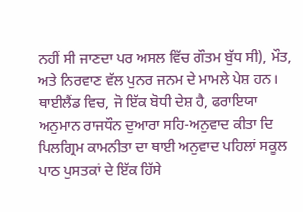ਨਹੀਂ ਸੀ ਜਾਣਦਾ ਪਰ ਅਸਲ ਵਿੱਚ ਗੌਤਮ ਬੁੱਧ ਸੀ), ਮੌਤ, ਅਤੇ ਨਿਰਵਾਣ ਵੱਲ ਪੁਨਰ ਜਨਮ ਦੇ ਮਾਮਲੇ ਪੇਸ਼ ਹਨ। ਥਾਈਲੈਂਡ ਵਿਚ, ਜੋ ਇੱਕ ਬੋਧੀ ਦੇਸ਼ ਹੈ, ਫਰਾਇਯਾ ਅਨੁਮਾਨ ਰਾਜਧੌਨ ਦੁਆਰਾ ਸਹਿ-ਅਨੁਵਾਦ ਕੀਤਾ ਦਿ ਪਿਲਗ੍ਰਿਮ ਕਾਮਨੀਤਾ ਦਾ ਥਾਈ ਅਨੁਵਾਦ ਪਹਿਲਾਂ ਸਕੂਲ ਪਾਠ ਪੁਸਤਕਾਂ ਦੇ ਇੱਕ ਹਿੱਸੇ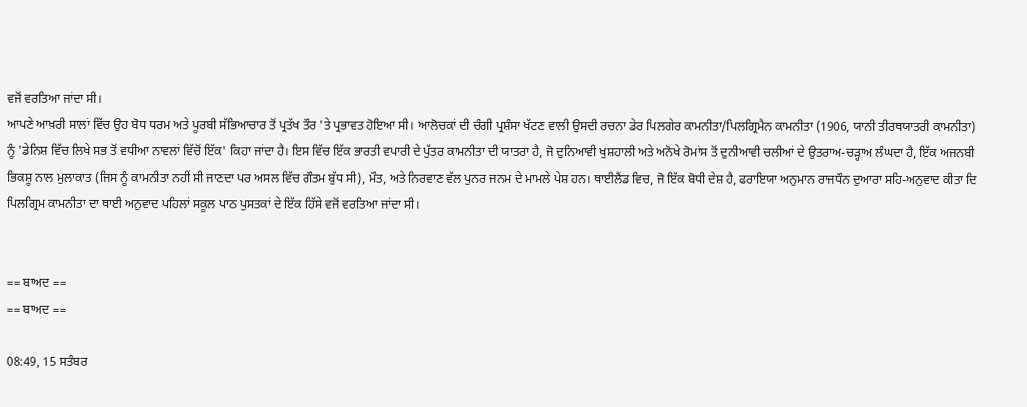ਵਜੋਂ ਵਰਤਿਆ ਜਾਂਦਾ ਸੀ।
ਆਪਣੇ ਆਖ਼ਰੀ ਸਾਲਾਂ ਵਿੱਚ ਉਹ ਬੋਧ ਧਰਮ ਅਤੇ ਪੂਰਬੀ ਸੱਭਿਆਚਾਰ ਤੋਂ ਪ੍ਰਤੱਖ ਤੌਰ 'ਤੇ ਪ੍ਰਭਾਵਤ ਹੋਇਆ ਸੀ। ਆਲੋਚਕਾਂ ਦੀ ਚੰਗੀ ਪ੍ਰਸ਼ੰਸਾ ਖੱਟਣ ਵਾਲੀ ਉਸਦੀ ਰਚਨਾ ਡੇਰ ਪਿਲਗੇਰ ਕਾਮਨੀਤਾ/ਪਿਲਗ੍ਰਿਮੈਨ ਕਾਮਨੀਤਾ (1906, ਯਾਨੀ ਤੀਰਥਯਾਤਰੀ ਕਾਮਨੀਤਾ) ਨੂੰ 'ਡੇਨਿਸ਼ ਵਿੱਚ ਲਿਖੇ ਸਭ ਤੋਂ ਵਧੀਆ ਨਾਵਲਾਂ ਵਿੱਚੋਂ ਇੱਕ' ਕਿਹਾ ਜਾਂਦਾ ਹੈ। ਇਸ ਵਿੱਚ ਇੱਕ ਭਾਰਤੀ ਵਪਾਰੀ ਦੇ ਪੁੱਤਰ ਕਾਮਨੀਤਾ ਦੀ ਯਾਤਰਾ ਹੈ, ਜੋ ਦੁਨਿਆਵੀ ਖੁਸ਼ਹਾਲੀ ਅਤੇ ਅਨੋਖੇ ਰੋਮਾਂਸ ਤੋਂ ਦੁਨੀਆਵੀ ਚਲੀਆਂ ਦੇ ਉਤਰਾਅ-ਚੜ੍ਹਾਅ ਲੰਘਦਾ ਹੈ, ਇੱਕ ਅਜਨਬੀ ਭਿਕਸ਼ੂ ਨਾਲ ਮੁਲਾਕਾਤ (ਜਿਸ ਨੂੰ ਕਾਮਨੀਤਾ ਨਹੀਂ ਸੀ ਜਾਣਦਾ ਪਰ ਅਸਲ ਵਿੱਚ ਗੌਤਮ ਬੁੱਧ ਸੀ), ਮੌਤ, ਅਤੇ ਨਿਰਵਾਣ ਵੱਲ ਪੁਨਰ ਜਨਮ ਦੇ ਮਾਮਲੇ ਪੇਸ਼ ਹਨ। ਥਾਈਲੈਂਡ ਵਿਚ, ਜੋ ਇੱਕ ਬੋਧੀ ਦੇਸ਼ ਹੈ, ਫਰਾਇਯਾ ਅਨੁਮਾਨ ਰਾਜਧੌਨ ਦੁਆਰਾ ਸਹਿ-ਅਨੁਵਾਦ ਕੀਤਾ ਦਿ ਪਿਲਗ੍ਰਿਮ ਕਾਮਨੀਤਾ ਦਾ ਥਾਈ ਅਨੁਵਾਦ ਪਹਿਲਾਂ ਸਕੂਲ ਪਾਠ ਪੁਸਤਕਾਂ ਦੇ ਇੱਕ ਹਿੱਸੇ ਵਜੋਂ ਵਰਤਿਆ ਜਾਂਦਾ ਸੀ।


== ਬਾਅਦ ==
== ਬਾਅਦ ==

08:49, 15 ਸਤੰਬਰ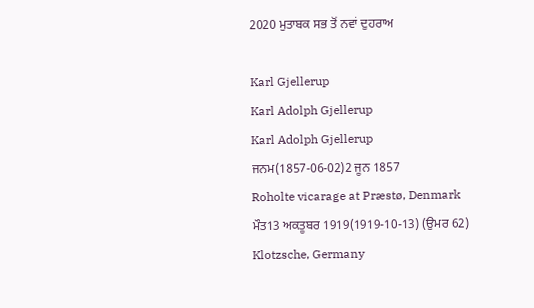2020 ਮੁਤਾਬਕ ਸਭ ਤੋਂ ਨਵਾਂ ਦੁਹਰਾਅ

Karl Gjellerup
Karl Adolph Gjellerup
Karl Adolph Gjellerup
ਜਨਮ(1857-06-02)2 ਜੂਨ 1857
Roholte vicarage at Præstø, Denmark
ਮੌਤ13 ਅਕਤੂਬਰ 1919(1919-10-13) (ਉਮਰ 62)
Klotzsche, Germany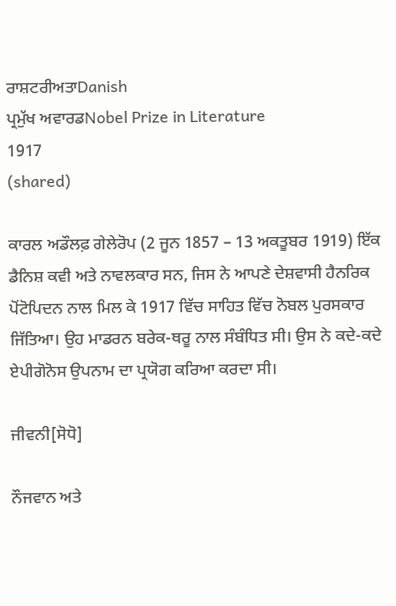ਰਾਸ਼ਟਰੀਅਤਾDanish
ਪ੍ਰਮੁੱਖ ਅਵਾਰਡNobel Prize in Literature
1917
(shared)

ਕਾਰਲ ਅਡੌਲਫ਼ ਗੇਲੇਰੋਪ (2 ਜੂਨ 1857 – 13 ਅਕਤੂਬਰ 1919) ਇੱਕ ਡੈਨਿਸ਼ ਕਵੀ ਅਤੇ ਨਾਵਲਕਾਰ ਸਨ, ਜਿਸ ਨੇ ਆਪਣੇ ਦੇਸ਼ਵਾਸੀ ਹੈਨਰਿਕ ਪੋਂਟੋਪਿਦਨ ਨਾਲ ਮਿਲ ਕੇ 1917 ਵਿੱਚ ਸਾਹਿਤ ਵਿੱਚ ਨੋਬਲ ਪੁਰਸਕਾਰ ਜਿੱਤਿਆ। ਉਹ ਮਾਡਰਨ ਬਰੇਕ-ਥਰੂ ਨਾਲ ਸੰਬੰਧਿਤ ਸੀ। ਉਸ ਨੇ ਕਦੇ-ਕਦੇ ਏਪੀਗੋਨੋਸ ਉਪਨਾਮ ਦਾ ਪ੍ਰਯੋਗ ਕਰਿਆ ਕਰਦਾ ਸੀ।

ਜੀਵਨੀ[ਸੋਧੋ]

ਨੌਜਵਾਨ ਅਤੇ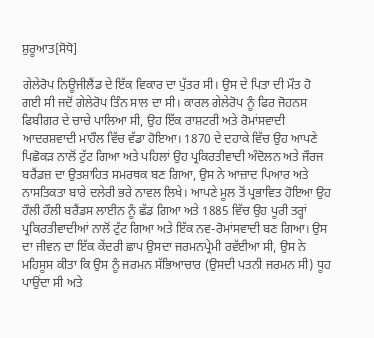ਸ਼ੁਰੂਆਤ[ਸੋਧੋ]

ਗੇਲੇਰੋਪ ਨਿਊਜੀਲੈਂਡ ਦੇ ਇੱਕ ਵਿਕਾਰ ਦਾ ਪੁੱਤਰ ਸੀ। ਉਸ ਦੇ ਪਿਤਾ ਦੀ ਮੌਤ ਹੋ ਗਈ ਸੀ ਜਦੋਂ ਗੇਲੇਰੋਪ ਤਿੰਨ ਸਾਲ ਦਾ ਸੀ। ਕਾਰਲ ਗੇਲੇਰੋਪ ਨੂੰ ਫਿਰ ਜੋਹਨਸ ਫਿਬੀਗਰ ਦੇ ਚਾਚੇ ਪਾਲਿਆ ਸੀ, ਉਹ ਇੱਕ ਰਾਸ਼ਟਰੀ ਅਤੇ ਰੋਮਾਂਸਵਾਦੀ ਆਦਰਸ਼ਵਾਦੀ ਮਾਹੌਲ ਵਿੱਚ ਵੱਡਾ ਹੋਇਆ। 1870 ਦੇ ਦਹਾਕੇ ਵਿੱਚ ਉਹ ਆਪਣੇ ਪਿਛੋਕੜ ਨਾਲੋਂ ਟੁੱਟ ਗਿਆ ਅਤੇ ਪਹਿਲਾਂ ਉਹ ਪ੍ਰਕਿਰਤੀਵਾਦੀ ਅੰਦੋਲਨ ਅਤੇ ਜੌਰਜ ਬਰੈਂਡਜ਼ ਦਾ ਉਤਸ਼ਾਹਿਤ ਸਮਰਥਕ ਬਣ ਗਿਆ, ਉਸ ਨੇ ਆਜ਼ਾਦ ਪਿਆਰ ਅਤੇ ਨਾਸਤਿਕਤਾ ਬਾਰੇ ਦਲੇਰੀ ਭਰੇ ਨਾਵਲ ਲਿਖੇ। ਆਪਣੇ ਮੂਲ ਤੋਂ ਪ੍ਰਭਾਵਿਤ ਹੋਇਆ ਉਹ ਹੌਲੀ ਹੌਲੀ ਬਰੈਂਡਸ ਲਾਈਨ ਨੂੰ ਛੱਡ ਗਿਆ ਅਤੇ 1885 ਵਿੱਚ ਉਹ ਪੂਰੀ ਤਰ੍ਹਾਂ ਪ੍ਰਕਿਰਤੀਵਾਦੀਆਂ ਨਾਲੋਂ ਟੁੱਟ ਗਿਆ ਅਤੇ ਇੱਕ ਨਵ-ਰੋਮਾਂਸਵਾਦੀ ਬਣ ਗਿਆ। ਉਸ ਦਾ ਜੀਵਨ ਦਾ ਇੱਕ ਕੇਂਦਰੀ ਛਾਪ ਉਸਦਾ ਜਰਮਨਪ੍ਰੇਮੀ ਰਵੱਈਆ ਸੀ, ਉਸ ਨੇ ਮਹਿਸੂਸ ਕੀਤਾ ਕਿ ਉਸ ਨੂੰ ਜਰਮਨ ਸੱਭਿਆਚਾਰ (ਉਸਦੀ ਪਤਨੀ ਜਰਮਨ ਸੀ) ਧੂਹ ਪਾਉਂਦਾ ਸੀ ਅਤੇ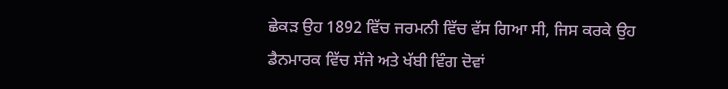ਛੇਕੜ ਉਹ 1892 ਵਿੱਚ ਜਰਮਨੀ ਵਿੱਚ ਵੱਸ ਗਿਆ ਸੀ, ਜਿਸ ਕਰਕੇ ਉਹ ਡੈਨਮਾਰਕ ਵਿੱਚ ਸੱਜੇ ਅਤੇ ਖੱਬੀ ਵਿੰਗ ਦੋਵਾਂ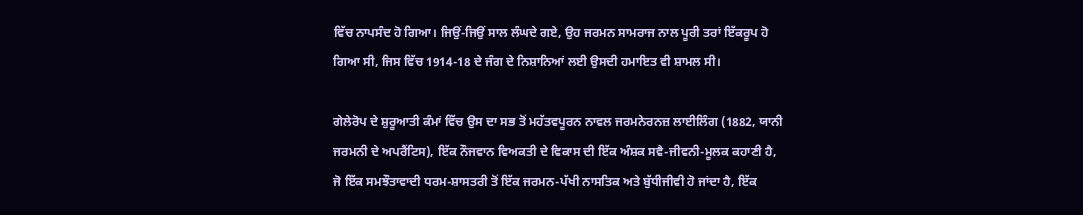ਵਿੱਚ ਨਾਪਸੰਦ ਹੋ ਗਿਆ। ਜਿਉਂ-ਜਿਉਂ ਸਾਲ ਲੰਘਦੇ ਗਏ, ਉਹ ਜਰਮਨ ਸਾਮਰਾਜ ਨਾਲ ਪੂਰੀ ਤਰਾਂ ਇੱਕਰੂਪ ਹੋ ਗਿਆ ਸੀ, ਜਿਸ ਵਿੱਚ 1914-18 ਦੇ ਜੰਗ ਦੇ ਨਿਸ਼ਾਨਿਆਂ ਲਈ ਉਸਦੀ ਹਮਾਇਤ ਵੀ ਸ਼ਾਮਲ ਸੀ।

ਗੇਲੇਰੋਪ ਦੇ ਸ਼ੁਰੂਆਤੀ ਕੰਮਾਂ ਵਿੱਚ ਉਸ ਦਾ ਸਭ ਤੋਂ ਮਹੱਤਵਪੂਰਨ ਨਾਵਲ ਜਰਮਨੇਰਨਜ਼ ਲਾਈਲਿੰਗ (1882, ਯਾਨੀ ਜਰਮਨੀ ਦੇ ਅਪਰੈਂਟਿਸ), ਇੱਕ ਨੌਜਵਾਨ ਵਿਅਕਤੀ ਦੇ ਵਿਕਾਸ ਦੀ ਇੱਕ ਅੰਸ਼ਕ ਸਵੈ-ਜੀਵਨੀ-ਮੂਲਕ ਕਹਾਣੀ ਹੈ, ਜੋ ਇੱਕ ਸਮਝੌਤਾਵਾਦੀ ਧਰਮ-ਸ਼ਾਸਤਰੀ ਤੋਂ ਇੱਕ ਜਰਮਨ-ਪੱਖੀ ਨਾਸਤਿਕ ਅਤੇ ਬੁੱਧੀਜੀਵੀ ਹੋ ਜਾਂਦਾ ਹੈ, ਇੱਕ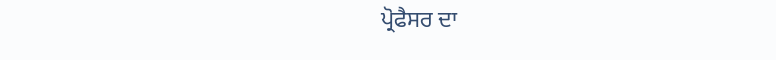ਪ੍ਰੋਫੈਸਰ ਦਾ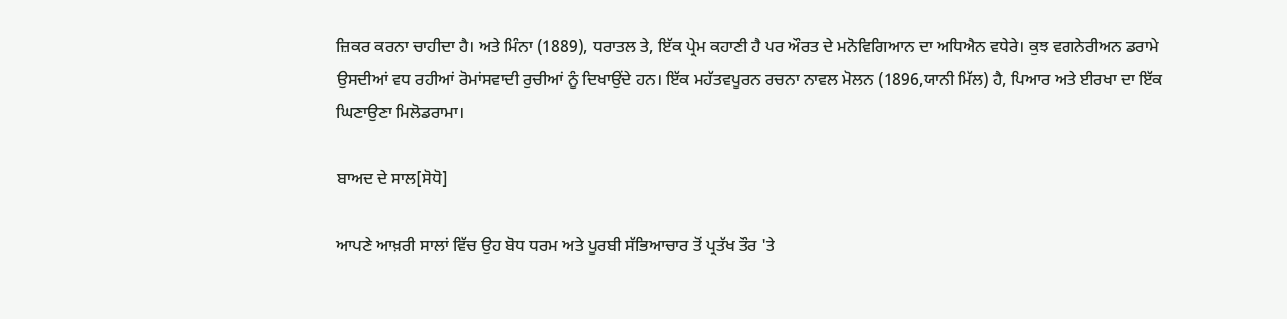ਜ਼ਿਕਰ ਕਰਨਾ ਚਾਹੀਦਾ ਹੈ। ਅਤੇ ਮਿੰਨਾ (1889), ਧਰਾਤਲ ਤੇ, ਇੱਕ ਪ੍ਰੇਮ ਕਹਾਣੀ ਹੈ ਪਰ ਔਰਤ ਦੇ ਮਨੋਵਿਗਿਆਨ ਦਾ ਅਧਿਐਨ ਵਧੇਰੇ। ਕੁਝ ਵਗਨੇਰੀਅਨ ਡਰਾਮੇ ਉਸਦੀਆਂ ਵਧ ਰਹੀਆਂ ਰੋਮਾਂਸਵਾਦੀ ਰੁਚੀਆਂ ਨੂੰ ਦਿਖਾਉਂਦੇ ਹਨ। ਇੱਕ ਮਹੱਤਵਪੂਰਨ ਰਚਨਾ ਨਾਵਲ ਮੋਲਨ (1896,ਯਾਨੀ ਮਿੱਲ) ਹੈ, ਪਿਆਰ ਅਤੇ ਈਰਖਾ ਦਾ ਇੱਕ ਘਿਣਾਉਣਾ ਮਿਲੋਡਰਾਮਾ।

ਬਾਅਦ ਦੇ ਸਾਲ[ਸੋਧੋ]

ਆਪਣੇ ਆਖ਼ਰੀ ਸਾਲਾਂ ਵਿੱਚ ਉਹ ਬੋਧ ਧਰਮ ਅਤੇ ਪੂਰਬੀ ਸੱਭਿਆਚਾਰ ਤੋਂ ਪ੍ਰਤੱਖ ਤੌਰ 'ਤੇ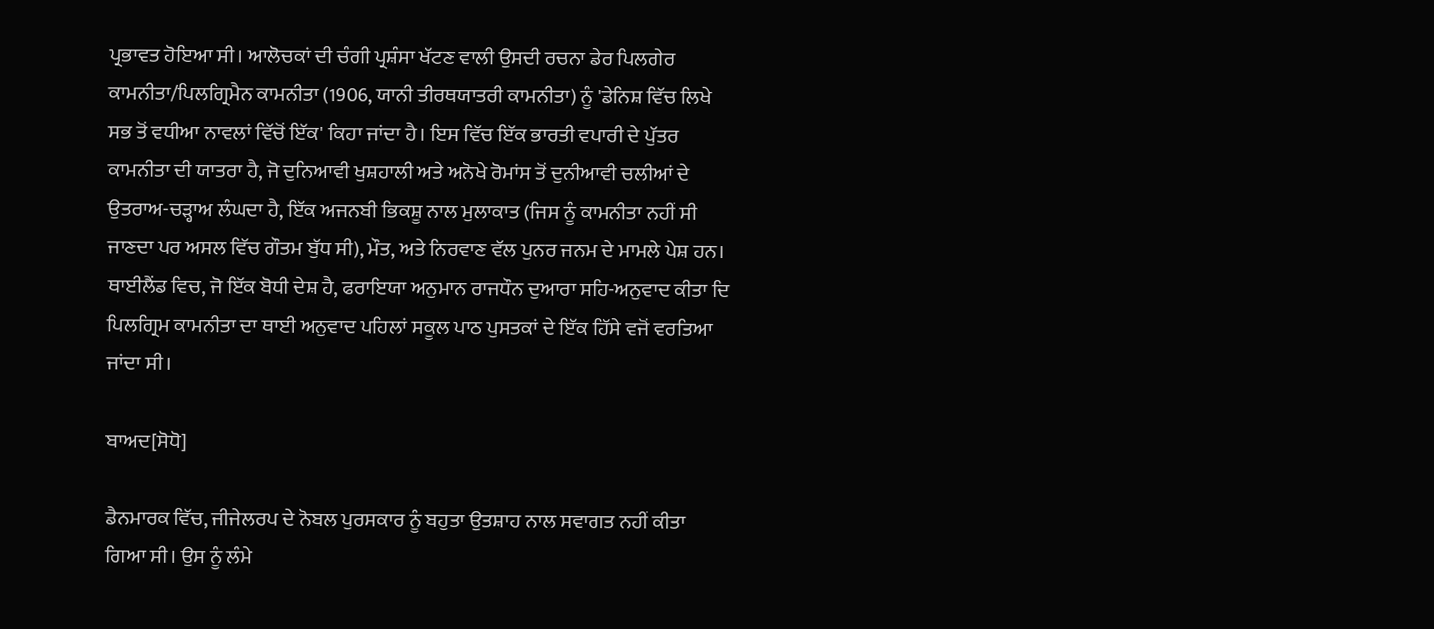ਪ੍ਰਭਾਵਤ ਹੋਇਆ ਸੀ। ਆਲੋਚਕਾਂ ਦੀ ਚੰਗੀ ਪ੍ਰਸ਼ੰਸਾ ਖੱਟਣ ਵਾਲੀ ਉਸਦੀ ਰਚਨਾ ਡੇਰ ਪਿਲਗੇਰ ਕਾਮਨੀਤਾ/ਪਿਲਗ੍ਰਿਮੈਨ ਕਾਮਨੀਤਾ (1906, ਯਾਨੀ ਤੀਰਥਯਾਤਰੀ ਕਾਮਨੀਤਾ) ਨੂੰ 'ਡੇਨਿਸ਼ ਵਿੱਚ ਲਿਖੇ ਸਭ ਤੋਂ ਵਧੀਆ ਨਾਵਲਾਂ ਵਿੱਚੋਂ ਇੱਕ' ਕਿਹਾ ਜਾਂਦਾ ਹੈ। ਇਸ ਵਿੱਚ ਇੱਕ ਭਾਰਤੀ ਵਪਾਰੀ ਦੇ ਪੁੱਤਰ ਕਾਮਨੀਤਾ ਦੀ ਯਾਤਰਾ ਹੈ, ਜੋ ਦੁਨਿਆਵੀ ਖੁਸ਼ਹਾਲੀ ਅਤੇ ਅਨੋਖੇ ਰੋਮਾਂਸ ਤੋਂ ਦੁਨੀਆਵੀ ਚਲੀਆਂ ਦੇ ਉਤਰਾਅ-ਚੜ੍ਹਾਅ ਲੰਘਦਾ ਹੈ, ਇੱਕ ਅਜਨਬੀ ਭਿਕਸ਼ੂ ਨਾਲ ਮੁਲਾਕਾਤ (ਜਿਸ ਨੂੰ ਕਾਮਨੀਤਾ ਨਹੀਂ ਸੀ ਜਾਣਦਾ ਪਰ ਅਸਲ ਵਿੱਚ ਗੌਤਮ ਬੁੱਧ ਸੀ), ਮੌਤ, ਅਤੇ ਨਿਰਵਾਣ ਵੱਲ ਪੁਨਰ ਜਨਮ ਦੇ ਮਾਮਲੇ ਪੇਸ਼ ਹਨ। ਥਾਈਲੈਂਡ ਵਿਚ, ਜੋ ਇੱਕ ਬੋਧੀ ਦੇਸ਼ ਹੈ, ਫਰਾਇਯਾ ਅਨੁਮਾਨ ਰਾਜਧੌਨ ਦੁਆਰਾ ਸਹਿ-ਅਨੁਵਾਦ ਕੀਤਾ ਦਿ ਪਿਲਗ੍ਰਿਮ ਕਾਮਨੀਤਾ ਦਾ ਥਾਈ ਅਨੁਵਾਦ ਪਹਿਲਾਂ ਸਕੂਲ ਪਾਠ ਪੁਸਤਕਾਂ ਦੇ ਇੱਕ ਹਿੱਸੇ ਵਜੋਂ ਵਰਤਿਆ ਜਾਂਦਾ ਸੀ।

ਬਾਅਦ[ਸੋਧੋ]

ਡੈਨਮਾਰਕ ਵਿੱਚ, ਜੀਜੇਲਰਪ ਦੇ ਨੋਬਲ ਪੁਰਸਕਾਰ ਨੂੰ ਬਹੁਤਾ ਉਤਸ਼ਾਹ ਨਾਲ ਸਵਾਗਤ ਨਹੀਂ ਕੀਤਾ ਗਿਆ ਸੀ। ਉਸ ਨੂੰ ਲੰਮੇ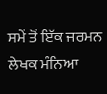ਸਮੇਂ ਤੋਂ ਇੱਕ ਜਰਮਨ ਲੇਖਕ ਮੰਨਿਆ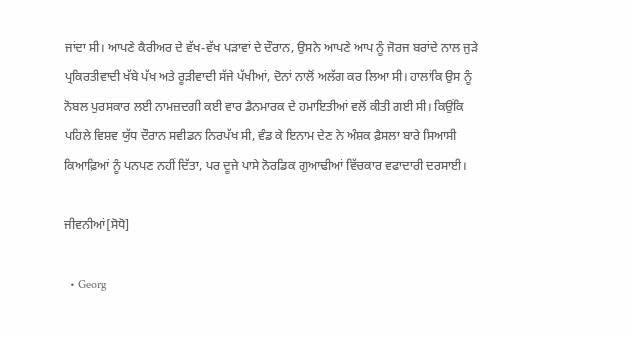ਜਾਂਦਾ ਸੀ। ਆਪਣੇ ਕੈਰੀਅਰ ਦੇ ਵੱਖ-ਵੱਖ ਪੜਾਵਾਂ ਦੇ ਦੌਰਾਨ, ਉਸਨੇ ਆਪਣੇ ਆਪ ਨੂੰ ਜੋਰਜ ਬਰਾਂਦੇ ਨਾਲ ਜੁੜੇ ਪ੍ਰਕਿਰਤੀਵਾਦੀ ਖੱਬੇ ਪੱਖ ਅਤੇ ਰੂੜੀਵਾਦੀ ਸੱਜੇ ਪੱਖੀਆਂ, ਦੋਨਾਂ ਨਾਲੋਂ ਅਲੱਗ ਕਰ ਲਿਆ ਸੀ। ਹਾਲਾਂਕਿ ਉਸ ਨੂੰ ਨੋਬਲ ਪੁਰਸਕਾਰ ਲਈ ਨਾਮਜ਼ਦਗੀ ਕਈ ਵਾਰ ਡੈਨਮਾਰਕ ਦੇ ਹਮਾਇਤੀਆਂ ਵਲੋਂ ਕੀਤੀ ਗਈ ਸੀ। ਕਿਉਂਕਿ ਪਹਿਲੇ ਵਿਸ਼ਵ ਯੁੱਧ ਦੌਰਾਨ ਸਵੀਡਨ ਨਿਰਪੱਖ ਸੀ, ਵੰਡ ਕੇ ਇਨਾਮ ਦੇਣ ਨੇ ਅੰਸ਼ਕ ਫ਼ੈਸਲਾ ਬਾਰੇ ਸਿਆਸੀ ਕਿਆਫ਼ਿਆਂ ਨੂੰ ਪਨਪਣ ਨਹੀਂ ਦਿੱਤਾ, ਪਰ ਦੂਜੇ ਪਾਸੇ ਨੋਰਡਿਕ ਗੁਆਢੀਆਂ ਵਿੱਚਕਾਰ ਵਫਾਦਾਰੀ ਦਰਸਾਈ।

ਜੀਵਨੀਆਂ[ਸੋਧੋ]

  • Georg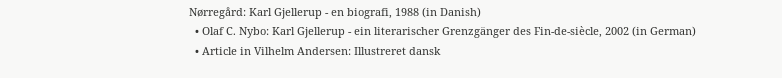Nørregård: Karl Gjellerup - en biografi, 1988 (in Danish)
  • Olaf C. Nybo: Karl Gjellerup - ein literarischer Grenzgänger des Fin-de-siècle, 2002 (in German)
  • Article in Vilhelm Andersen: Illustreret dansk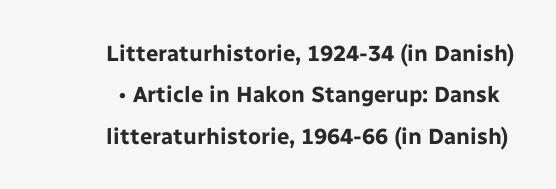Litteraturhistorie, 1924-34 (in Danish)
  • Article in Hakon Stangerup: Dansk litteraturhistorie, 1964-66 (in Danish)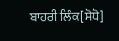ਬਾਹਰੀ ਲਿੰਕ[ਸੋਧੋ]